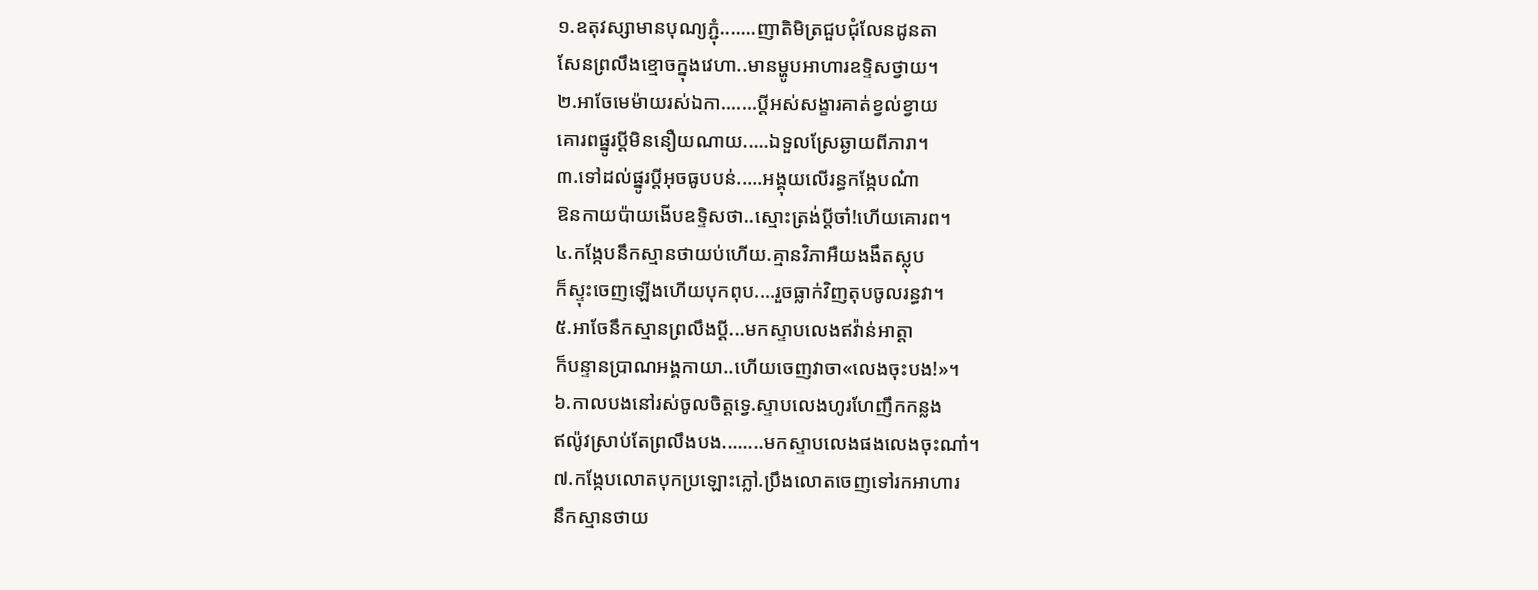១.ឧតុវស្សាមានបុណ្យភ្ជុំ.......ញាតិមិត្រជួបជុំលែនដូនតា
សែនព្រលឹងខ្មោចក្នុងវេហា..មានម្ហូបអាហារឧទ្ទិសថ្វាយ។
២.អាចែមេម៉ាយរស់ឯកា.......ប្ដីអស់សង្ខារគាត់ខ្វល់ខ្វាយ
គោរពផ្នូរប្ដីមិននឿយណាយ.....ឯទួលស្រែឆ្ងាយពីភារា។
៣.ទៅដល់ផ្នូរប្ដីអុចធូបបន់.....អង្គុយលើរន្ធកង្កែបណ៎ា
ឱនកាយប៉ាយងើបឧទ្ទិសថា..ស្មោះត្រង់ប្ដីចា៎!ហើយគោរព។
៤.កង្កែបនឹកស្មានថាយប់ហើយ.គ្មានវិភាអឺយងងឹតស្លុប
ក៏ស្ទុះចេញឡើងហើយបុកពុប....រួចធ្លាក់វិញតុបចូលរន្ធវា។
៥.អាចែនឹកស្មានព្រលឹងប្ដី...មកស្ទាបលេងឥវ៉ាន់អាត្តា
ក៏បន្ទានប្រាណអង្គកាយា..ហើយចេញវាចា«លេងចុះបង!»។
៦.កាលបងនៅរស់ចូលចិត្តទ្វេ.ស្ទាបលេងហូរហែញឹកកន្លង
ឥល៉ូវស្រាប់តែព្រលឹងបង........មកស្ទាបលេងផងលេងចុះណា៎។
៧.កង្កែបលោតបុកប្រឡោះភ្លៅ.ប្រឹងលោតចេញទៅរកអាហារ
នឹកស្មានថាយ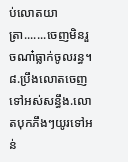ប់លោតយាត្រា.......ចេញមិនរួចណា៎ធ្លាក់ចូលរន្ធ។
៨.ប្រឹងលោតចេញទៅអស់សន្ធឹង.លោតបុកភឹងៗយូរទៅអន់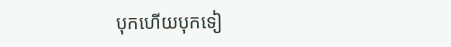បុកហើយបុកទៀ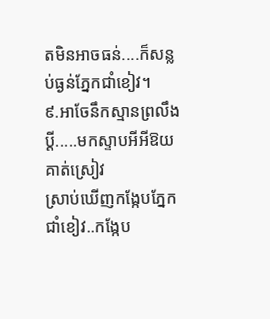តមិនអាចធន់....ក៏សន្លប់ធ្ងន់ភ្នែកជាំខៀវ។
៩.អាចែនឹកស្មានព្រលឹងប្ដី.....មកស្ទាបអីអីឱយគាត់ស្រៀវ
ស្រាប់ឃើញកង្កែបភ្នែកជាំខៀវ..កង្កែប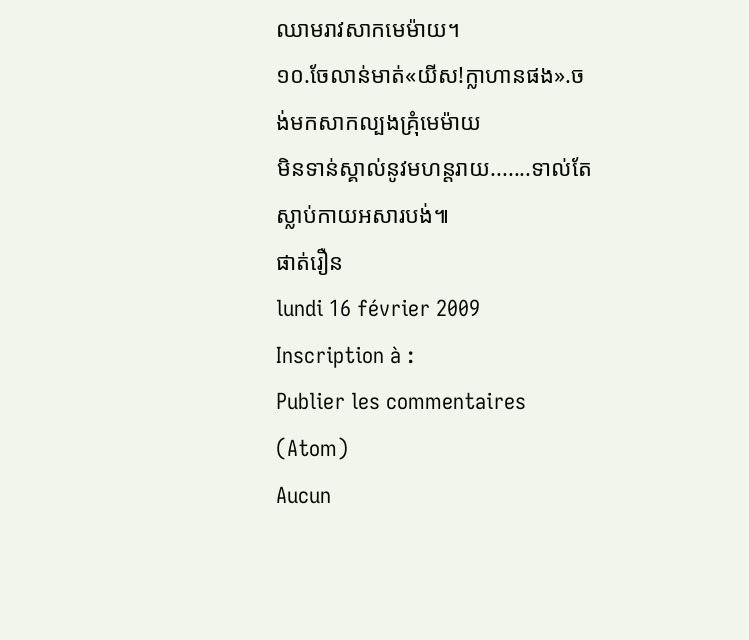ឈាមរាវសាកមេម៉ាយ។
១០.ចែលាន់មាត់«យីស!ក្លាហានផង».ចង់មកសាកល្បងគ្រុំមេម៉ាយ
មិនទាន់ស្គាល់នូវមហន្តរាយ.......ទាល់តែស្លាប់កាយអសារបង់៕
ផាត់រឿន
lundi 16 février 2009
Inscription à :
Publier les commentaires (Atom)
Aucun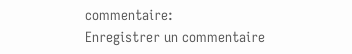commentaire:
Enregistrer un commentaire